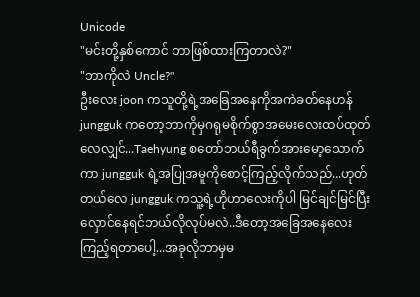Unicode
"မင်းတို့နှစ်ကောင် ဘာဖြစ်ထားကြတာလဲ?"
"ဘာကိုလဲ Uncle?"
ဦးလေး joon ကသူတို့ရဲ့အခြေအနေကိုအကဲခတ်နေဟန် jungguk ကတော့ဘာကိုမှဂရုမစိုက်စွာအမေးလေးထပ်ထုတ်လေလျှင်...Taehyung စတော်ဘယ်ရီခွက်အားမော့သောက်ကာ jungguk ရဲ့အပြုအမူကိုစောင့်ကြည့်လိုက်သည်...ဟုတ်တယ်လေ jungguk ကသူ့ရဲ့ဟိုဟာလေးကိုပါ မြင်ချင်မြင်ပြီးလှောင်နေရင်ဘယ်လိုလုပ်မလဲ..ဒီတော့အခြေအနေလေးကြည့်ရတာပေါ့...အခုလိုဘာမှမ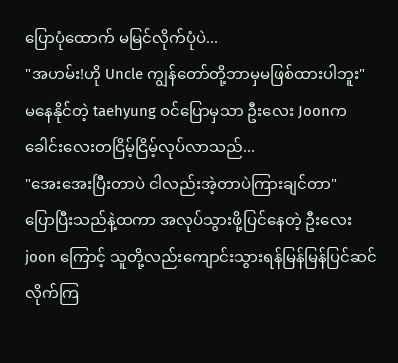ပြောပုံထောက် မမြင်လိုက်ပုံပဲ...
"အဟမ်း!ဟို Uncle ကျွန်တော်တို့ဘာမှမဖြစ်ထားပါဘူး"
မနေနိုင်တဲ့ taehyung ဝင်ပြောမှသာ ဦးလေး Joonကခေါင်းလေးတငြိမ့်ငြိမ့်လုပ်လာသည်...
"အေးအေးပြီးတာပဲ ငါလည်းအဲ့တာပဲကြားချင်တာ"
ပြောပြီးသည်နဲ့ထကာ အလုပ်သွားဖို့ပြင်နေတဲ့ ဦးလေး joon ကြောင့် သူတို့လည်းကျောင်းသွားရန်မြန်မြန်ပြင်ဆင်လိုက်ကြ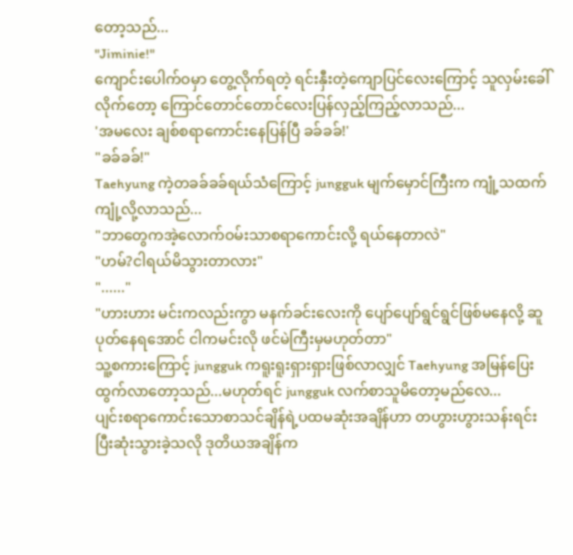တော့သည်...
"Jiminie!"
ကျောင်းပေါက်ဝမှာ တွေ့လိုက်ရတဲ့ ရင်းနှီးတဲ့ကျောပြင်လေးကြောင့် သူလှမ်းခေါ်လိုက်တော့ ကြောင်တောင်တောင်လေးပြန်လှည့်ကြည့်လာသည်...
'အမလေး ချစ်စရာကောင်းနေပြန်ပြီ ခခ်ခခ်!'
"ခခ်ခခ်!"
Taehyung ကဲ့တခခ်ခခ်ရယ်သံကြောင့် jungguk မျက်မှောင်ကြီးက ကျုံ့သထက်ကျုံ့လို့လာသည်...
"ဘာတွေကအဲ့လောက်ဝမ်းသာစရာကောင်းလို့ ရယ်နေတာလဲ"
"ဟမ်?ငါရယ်မိသွားတာလား"
"......"
"ဟားဟား မင်းကလည်းကွာ မနက်ခင်းလေးကို ပျော်ပျော်ရွင်ရွင်ဖြစ်မနေလို့ ဆူပုတ်နေရအောင် ငါကမင်းလို ဖင်မဲကြီးမှမဟုတ်တာ"
သူ့စကားကြောင့် jungguk ကရူးရူးရှားရှားဖြစ်လာလျှင် Taehyung အမြန်ပြေးထွက်လာတော့သည်...မဟုတ်ရင် jungguk လက်စာသူမိတော့မည်လေ...
ပျင်းစရာကောင်းသောစာသင်ချိန်ရဲ့ပထမဆုံးအချိန်ဟာ တဟွားဟွားသန်းရင်းပြီးဆုံးသွားခဲ့သလို ဒုတိယအချိန်က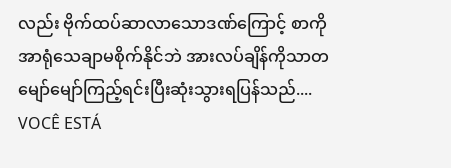လည်း ဗိုက်ထပ်ဆာလာသောဒဏ်ကြောင့် စာကိုအာရုံသေချာမစိုက်နိုင်ဘဲ အားလပ်ချိန်ကိုသာတမျော်မျော်ကြည့်ရင်းပြီးဆုံးသွားရပြန်သည်....
VOCÊ ESTÁ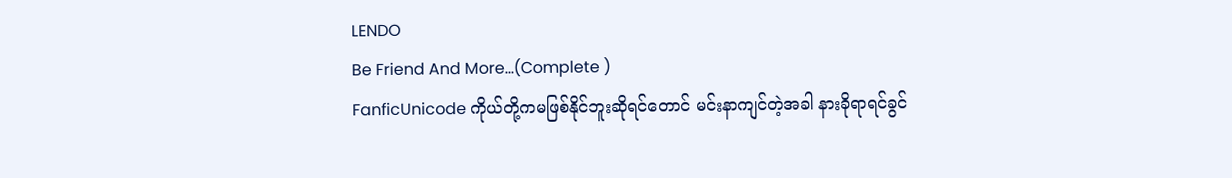LENDO
Be Friend And More...(Complete )
FanficUnicode ကိုယ်တို့ကမဖြစ်နိုင်ဘူးဆိုရင်တောင် မင်းနာကျင်တဲ့အခါ နားခိုရာရင်ခွင်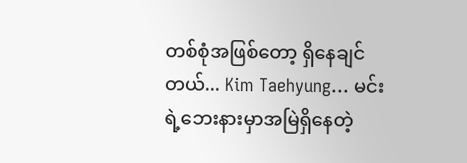တစ်စုံအဖြစ်တော့ ရှိနေချင်တယ်... Kim Taehyung... မင်းရဲ့ဘေးနားမှာအမြဲရှိနေတဲ့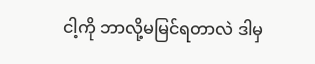ငါ့ကို ဘာလို့မမြင်ရတာလဲ ဒါမှ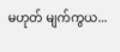မဟုတ် မျက်ကွယ...